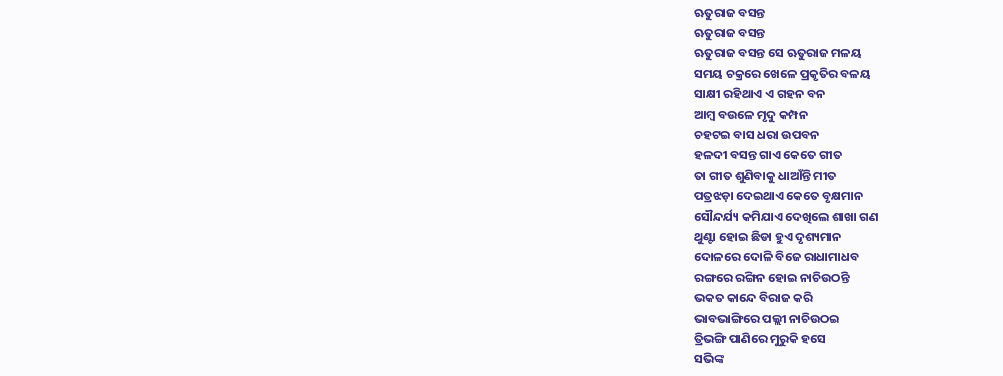ଋତୁରାଜ ବସନ୍ତ
ଋତୁରାଜ ବସନ୍ତ
ଋତୁରାଜ ବସନ୍ତ ସେ ଋତୁରାଜ ମଳୟ
ସମୟ ଚକ୍ରରେ ଖେଳେ ପ୍ରକୃତିର ବଳୟ
ସାକ୍ଷୀ ରହିଥାଏ ଏ ଗହନ ବନ
ଆମ୍ବ ବଉଳେ ମୃଦୁ କମ୍ପନ
ଚହଟଇ ବାସ ଧରା ଉପବନ
ହଳଦୀ ବସନ୍ତ ଗାଏ କେତେ ଗୀତ
ତା ଗୀତ ଶୁଣିବାକୁ ଧାଆଁନ୍ତି ମୀତ
ପତ୍ରଝଡ଼ା ଦେଇଥାଏ କେତେ ବୃକ୍ଷମାନ
ସୌନ୍ଦର୍ଯ୍ୟ କମିଯାଏ ଦେଖିଲେ ଶାଖା ଗଣ
ଥୁଣ୍ଟା ହୋଇ ଛିଡା ହୁଏ ଦୃଶ୍ୟମାନ
ଦୋଳରେ ଦୋଳି ବିଜେ ରାଧାମାଧବ
ରଙ୍ଗରେ ରଙ୍ଗିନ ହୋଇ ନାଚିଉଠନ୍ତି
ଭକତ କାନ୍ଦେ ବିରାଜ କରି
ଭାବଭାଙ୍ଗିରେ ପଲ୍ଲୀ ନାଚିଉଠଇ
ତ୍ରିଭଙ୍ଗି ପାଣିରେ ମୁରୁକି ହସେ
ସଭିଙ୍କ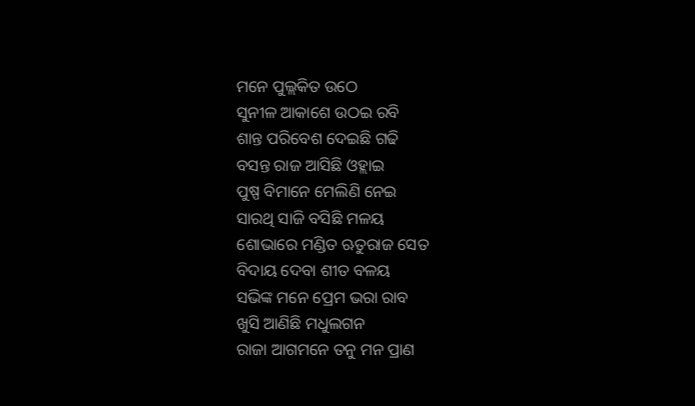ମନେ ପୁଲ୍ଲକିତ ଉଠେ
ସୁନୀଳ ଆକାଶେ ଉଠଇ ରବି
ଶାନ୍ତ ପରିବେଶ ଦେଇଛି ଗଢି
ବସନ୍ତ ରାଜ ଆସିଛି ଓହ୍ଲାଇ
ପୁଷ୍ପ ବିମାନେ ମେଲିଣି ନେଇ
ସାରଥି ସାଜି ବସିଛି ମଳୟ
ଶୋଭାରେ ମଣ୍ଡିତ ଋତୁରାଜ ସେତ
ବିଦାୟ ଦେବା ଶୀତ ବଳୟ
ସଭିଙ୍କ ମନେ ପ୍ରେମ ଭରା ରାବ
ଖୁସି ଆଣିଛି ମଧୁଲଗନ
ରାଜା ଆଗମନେ ତନୁ ମନ ପ୍ରାଣ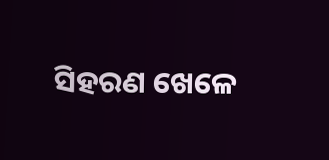ସିହରଣ ଖେଳେ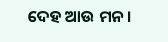ଦେହ ଆଉ ମନ।